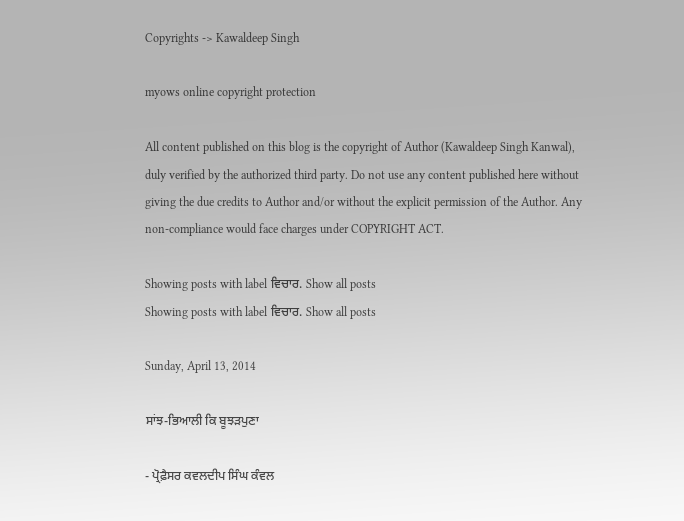Copyrights -> Kawaldeep Singh

myows online copyright protection

All content published on this blog is the copyright of Author (Kawaldeep Singh Kanwal), duly verified by the authorized third party. Do not use any content published here without giving the due credits to Author and/or without the explicit permission of the Author. Any non-compliance would face charges under COPYRIGHT ACT.

Showing posts with label ਵਿਚਾਰ. Show all posts
Showing posts with label ਵਿਚਾਰ. Show all posts

Sunday, April 13, 2014

ਸਾਂਝ-ਭਿਆਲੀ ਕਿ ਬੂਝੜਪੁਣਾ

- ਪ੍ਰੋਫ਼ੈਸਰ ਕਵਲਦੀਪ ਸਿੰਘ ਕੰਵਲ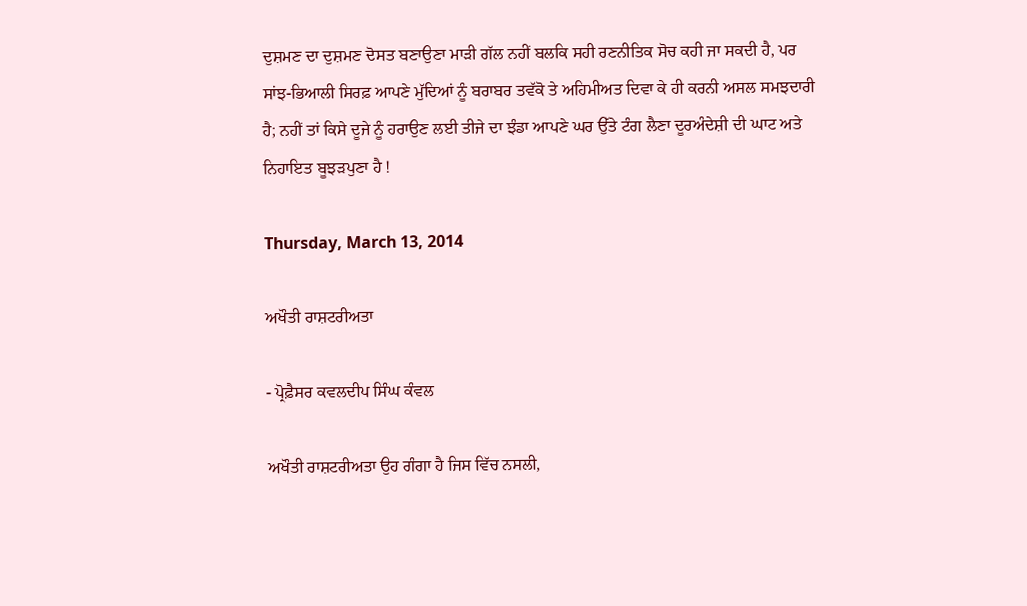ਦੁਸ਼ਮਣ ਦਾ ਦੁਸ਼ਮਣ ਦੋਸਤ ਬਣਾਉਣਾ ਮਾੜੀ ਗੱਲ ਨਹੀਂ ਬਲਕਿ ਸਹੀ ਰਣਨੀਤਿਕ ਸੋਚ ਕਹੀ ਜਾ ਸਕਦੀ ਹੈ, ਪਰ ਸਾਂਝ-ਭਿਆਲੀ ਸਿਰਫ਼ ਆਪਣੇ ਮੁੱਦਿਆਂ ਨੂੰ ਬਰਾਬਰ ਤਵੱਕੋ ਤੇ ਅਹਿਮੀਅਤ ਦਿਵਾ ਕੇ ਹੀ ਕਰਨੀ ਅਸਲ ਸਮਝਦਾਰੀ ਹੈ; ਨਹੀਂ ਤਾਂ ਕਿਸੇ ਦੂਜੇ ਨੂੰ ਹਰਾਉਣ ਲਈ ਤੀਜੇ ਦਾ ਝੰਡਾ ਆਪਣੇ ਘਰ ਉੱਤੇ ਟੰਗ ਲੈਣਾ ਦੂਰਅੰਦੇਸ਼ੀ ਦੀ ਘਾਟ ਅਤੇ ਨਿਹਾਇਤ ਬੂਝੜਪੁਣਾ ਹੈ !

Thursday, March 13, 2014

ਅਖੌਤੀ ਰਾਸ਼ਟਰੀਅਤਾ

- ਪ੍ਰੋਫ਼ੈਸਰ ਕਵਲਦੀਪ ਸਿੰਘ ਕੰਵਲ

ਅਖੌਤੀ ਰਾਸ਼ਟਰੀਅਤਾ ਉਹ ਗੰਗਾ ਹੈ ਜਿਸ ਵਿੱਚ ਨਸਲੀ,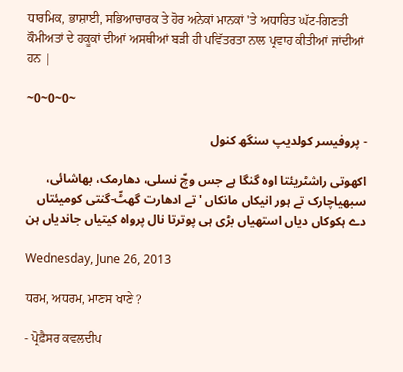ਧਾਰਮਿਕ, ਭਾਸ਼ਾਈ, ਸਭਿਆਚਾਰਕ ਤੇ ਹੋਰ ਅਨੇਕਾਂ ਮਾਨਕਾਂ 'ਤੇ ਅਧਾਰਿਤ ਘੱਟ-ਗਿਣਤੀ ਕੌਮੀਅਤਾਂ ਦੇ ਹਕੂਕਾਂ ਦੀਆਂ ਅਸਥੀਆਂ ਬੜੀ ਹੀ ਪਵਿੱਤਰਤਾ ਨਾਲ ਪ੍ਰਵਾਹ ਕੀਤੀਆਂ ਜਾਂਦੀਆਂ ਹਨ |

~0~0~0~

- پروفیسر کولدیپ سنگھ کنول

اکھوتی راشٹریئتا اوہ گنگا ہے جس وچّ نسلی، دھارمک، بھاشائی، سبھیاچارک تے ہور انیکاں مانکاں 'تے ادھارت گھٹّ-گنتی کومیئتاں دے ہکوکاں دیاں استھیاں بڑی ہی پوترتا نال پرواہ کیتیاں جاندیاں ہن

Wednesday, June 26, 2013

ਧਰਮ, ਅਧਰਮ, ਮਾਣਸ ਖਾਣੇ ?

- ਪ੍ਰੋਫ਼ੈਸਰ ਕਵਲਦੀਪ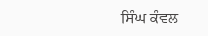ਸਿੰਘ ਕੰਵਲ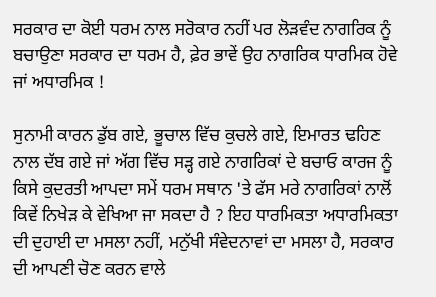ਸਰਕਾਰ ਦਾ ਕੋਈ ਧਰਮ ਨਾਲ ਸਰੋਕਾਰ ਨਹੀਂ ਪਰ ਲੋੜਵੰਦ ਨਾਗਰਿਕ ਨੂੰ ਬਚਾਉਣਾ ਸਰਕਾਰ ਦਾ ਧਰਮ ਹੈ, ਫ਼ੇਰ ਭਾਵੇਂ ਉਹ ਨਾਗਰਿਕ ਧਾਰਮਿਕ ਹੋਵੇ ਜਾਂ ਅਧਾਰਮਿਕ !

ਸੁਨਾਮੀ ਕਾਰਨ ਡੁੱਬ ਗਏ, ਭੂਚਾਲ ਵਿੱਚ ਕੁਚਲੇ ਗਏ, ਇਮਾਰਤ ਢਹਿਣ ਨਾਲ ਦੱਬ ਗਏ ਜਾਂ ਅੱਗ ਵਿੱਚ ਸੜ੍ਹ ਗਏ ਨਾਗਰਿਕਾਂ ਦੇ ਬਚਾਓ ਕਾਰਜ ਨੂੰ ਕਿਸੇ ਕੁਦਰਤੀ ਆਪਦਾ ਸਮੇਂ ਧਰਮ ਸਥਾਨ 'ਤੇ ਫੱਸ ਮਰੇ ਨਾਗਰਿਕਾਂ ਨਾਲੋਂ ਕਿਵੇਂ ਨਿਖੇੜ ਕੇ ਵੇਖਿਆ ਜਾ ਸਕਦਾ ਹੈ ? ਇਹ ਧਾਰਮਿਕਤਾ ਅਧਾਰਮਿਕਤਾ ਦੀ ਦੁਹਾਈ ਦਾ ਮਸਲਾ ਨਹੀਂ, ਮਨੁੱਖੀ ਸੰਵੇਦਨਾਵਾਂ ਦਾ ਮਸਲਾ ਹੈ, ਸਰਕਾਰ ਦੀ ਆਪਣੀ ਚੋਣ ਕਰਨ ਵਾਲੇ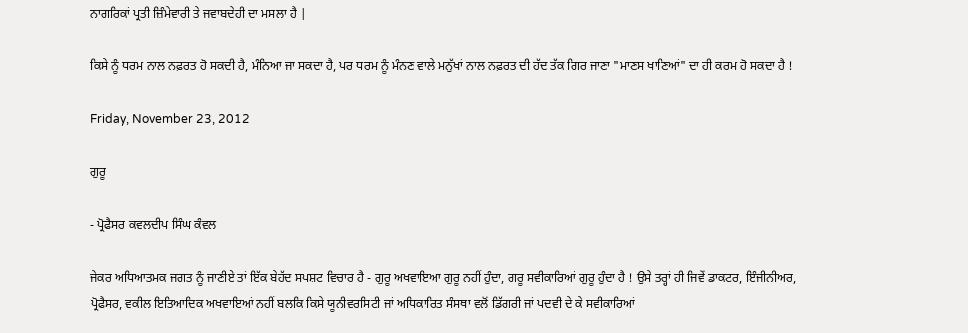ਨਾਗਰਿਕਾਂ ਪ੍ਰਤੀ ਜ਼ਿੰਮੇਵਾਰੀ ਤੇ ਜਵਾਬਦੇਹੀ ਦਾ ਮਸਲਾ ਹੈ |

ਕਿਸੇ ਨੂੰ ਧਰਮ ਨਾਲ ਨਫ਼ਰਤ ਹੋ ਸਕਦੀ ਹੈ, ਮੰਨਿਆ ਜਾ ਸਕਦਾ ਹੈ, ਪਰ ਧਰਮ ਨੂੰ ਮੰਨਣ ਵਾਲੇ ਮਨੁੱਖਾਂ ਨਾਲ ਨਫ਼ਰਤ ਦੀ ਹੱਦ ਤੱਕ ਗਿਰ ਜਾਣਾ "ਮਾਣਸ ਖਾਣਿਆਂ" ਦਾ ਹੀ ਕਰਮ ਹੋ ਸਕਦਾ ਹੈ !

Friday, November 23, 2012

ਗੁਰੂ

- ਪ੍ਰੋਫੈਸਰ ਕਵਲਦੀਪ ਸਿੰਘ ਕੰਵਲ

ਜੇਕਰ ਅਧਿਆਤਮਕ ਜਗਤ ਨੂੰ ਜਾਣੀਏ ਤਾਂ ਇੱਕ ਬੇਹੱਦ ਸਪਸ਼ਟ ਵਿਚਾਰ ਹੈ - ਗੁਰੂ ਅਖਵਾਇਆ ਗੁਰੂ ਨਹੀਂ ਹੁੰਦਾ, ਗਰੂ ਸਵੀਕਾਰਿਆਂ ਗੁਰੂ ਹੁੰਦਾ ਹੈ ! ਉਸੇ ਤਰ੍ਹਾਂ ਹੀ ਜਿਵੇਂ ਡਾਕਟਰ, ਇੰਜੀਨੀਅਰ, ਪ੍ਰੋਫੈਸਰ, ਵਕੀਲ ਇਤਿਆਦਿਕ ਅਖਵਾਇਆਂ ਨਹੀਂ ਬਲਕਿ ਕਿਸੇ ਯੂਨੀਵਰਸਿਟੀ ਜਾਂ ਅਧਿਕਾਰਿਤ ਸੰਸਥਾ ਵਲੋਂ ਡਿੱਗਰੀ ਜਾਂ ਪਦਵੀ ਦੇ ਕੇ ਸਵੀਕਾਰਿਆਂ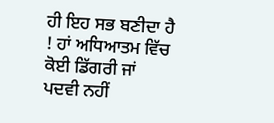ਹੀ ਇਹ ਸਭ ਬਣੀਦਾ ਹੈ ! ਹਾਂ ਅਧਿਆਤਮ ਵਿੱਚ ਕੋਈ ਡਿੱਗਰੀ ਜਾਂ ਪਦਵੀ ਨਹੀਂ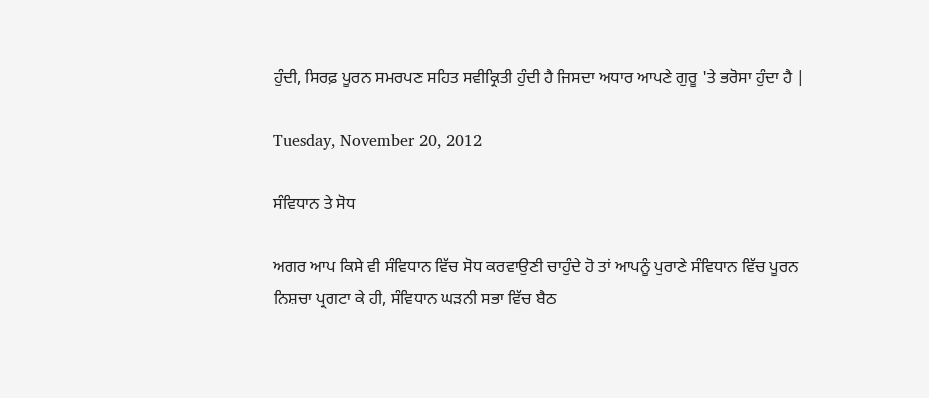ਹੁੰਦੀ, ਸਿਰਫ਼ ਪੂਰਨ ਸਮਰਪਣ ਸਹਿਤ ਸਵੀਕ੍ਰਿਤੀ ਹੁੰਦੀ ਹੈ ਜਿਸਦਾ ਅਧਾਰ ਆਪਣੇ ਗੁਰੂ 'ਤੇ ਭਰੋਸਾ ਹੁੰਦਾ ਹੈ |

Tuesday, November 20, 2012

ਸੰਵਿਧਾਨ ਤੇ ਸੋਧ

ਅਗਰ ਆਪ ਕਿਸੇ ਵੀ ਸੰਵਿਧਾਨ ਵਿੱਚ ਸੋਧ ਕਰਵਾਉਣੀ ਚਾਹੁੰਦੇ ਹੋ ਤਾਂ ਆਪਨੂੰ ਪੁਰਾਣੇ ਸੰਵਿਧਾਨ ਵਿੱਚ ਪੂਰਨ ਨਿਸ਼ਚਾ ਪ੍ਰਗਟਾ ਕੇ ਹੀ, ਸੰਵਿਧਾਨ ਘੜਨੀ ਸਭਾ ਵਿੱਚ ਬੈਠ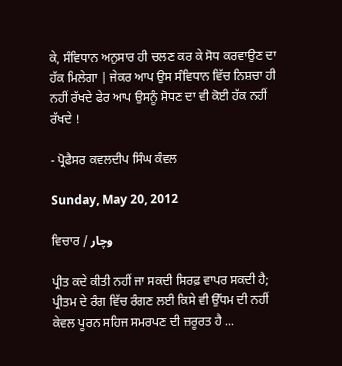ਕੇ, ਸੰਵਿਧਾਨ ਅਨੁਸਾਰ ਹੀ ਚਲਣ ਕਰ ਕੇ ਸੋਧ ਕਰਵਾਉਣ ਦਾ ਹੱਕ ਮਿਲੇਗਾ | ਜੇਕਰ ਆਪ ਉਸ ਸੰਵਿਧਾਨ ਵਿੱਚ ਨਿਸ਼ਚਾ ਹੀ ਨਹੀਂ ਰੱਖਦੇ ਫੇਰ ਆਪ ਉਸਨੂੰ ਸੋਧਣ ਦਾ ਵੀ ਕੋਈ ਹੱਕ ਨਹੀਂ ਰੱਖਦੇ !

- ਪ੍ਰੋਫੈਸਰ ਕਵਲਦੀਪ ਸਿੰਘ ਕੰਵਲ

Sunday, May 20, 2012

ਵਿਚਾਰ / وچار

ਪ੍ਰੀਤ ਕਦੇ ਕੀਤੀ ਨਹੀਂ ਜਾ ਸਕਦੀ ਸਿਰਫ਼ ਵਾਪਰ ਸਕਦੀ ਹੈ; ਪ੍ਰੀਤਮ ਦੇ ਰੰਗ ਵਿੱਚ ਰੰਗਣ ਲਈ ਕਿਸੇ ਵੀ ਉੱਧਮ ਦੀ ਨਹੀਂ ਕੇਵਲ ਪੂਰਨ ਸਹਿਜ ਸਮਰਪਣ ਦੀ ਜ਼ਰੂਰਤ ਹੈ ...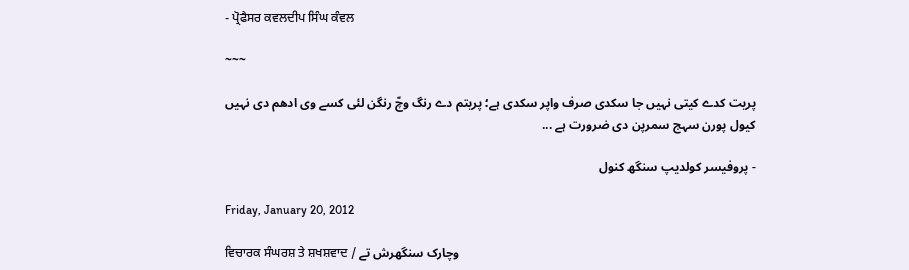- ਪ੍ਰੋਫੈਸਰ ਕਵਲਦੀਪ ਸਿੰਘ ਕੰਵਲ

~~~

پریت کدے کیتی نہیں جا سکدی صرف واپر سکدی ہے؛ پریتم دے رنگ وچّ رنگن لئی کسے وی ادھم دی نہیں کیول پورن سہج سمرپن دی ضرورت ہے ...

- پروفیسر کولدیپ سنگھ کنول

Friday, January 20, 2012

ਵਿਚਾਰਕ ਸੰਘਰਸ਼ ਤੇ ਸ਼ਖਸ਼ਵਾਦ / وچارک سنگھرش تے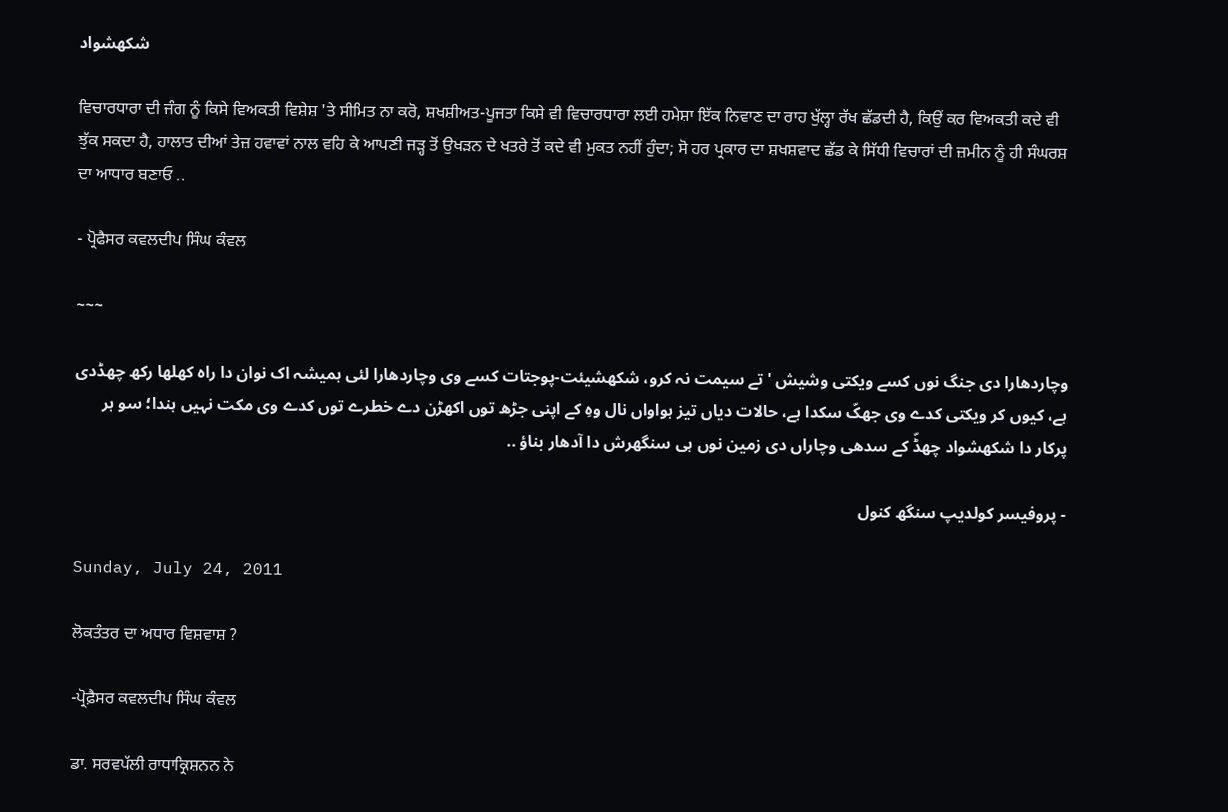شکھشواد

ਵਿਚਾਰਧਾਰਾ ਦੀ ਜੰਗ ਨੂੰ ਕਿਸੇ ਵਿਅਕਤੀ ਵਿਸ਼ੇਸ਼ 'ਤੇ ਸੀਮਿਤ ਨਾ ਕਰੋ, ਸ਼ਖਸ਼ੀਅਤ-ਪੂਜਤਾ ਕਿਸੇ ਵੀ ਵਿਚਾਰਧਾਰਾ ਲਈ ਹਮੇਸ਼ਾ ਇੱਕ ਨਿਵਾਣ ਦਾ ਰਾਹ ਖੁੱਲ੍ਹਾ ਰੱਖ ਛੱਡਦੀ ਹੈ, ਕਿਉਂ ਕਰ ਵਿਅਕਤੀ ਕਦੇ ਵੀ ਝੁੱਕ ਸਕਦਾ ਹੈ, ਹਾਲਾਤ ਦੀਆਂ ਤੇਜ਼ ਹਵਾਵਾਂ ਨਾਲ ਵਹਿ ਕੇ ਆਪਣੀ ਜੜ੍ਹ ਤੋਂ ਉਖੜਨ ਦੇ ਖਤਰੇ ਤੋਂ ਕਦੇ ਵੀ ਮੁਕਤ ਨਹੀਂ ਹੁੰਦਾ; ਸੋ ਹਰ ਪ੍ਰਕਾਰ ਦਾ ਸ਼ਖਸ਼ਵਾਦ ਛੱਡ ਕੇ ਸਿੱਧੀ ਵਿਚਾਰਾਂ ਦੀ ਜ਼ਮੀਨ ਨੂੰ ਹੀ ਸੰਘਰਸ਼ ਦਾ ਆਧਾਰ ਬਣਾਓ ..

- ਪ੍ਰੋਫੈਸਰ ਕਵਲਦੀਪ ਸਿੰਘ ਕੰਵਲ

~~~

وچاردھارا دی جنگ نوں کسے ویکتی وشیش 'تے سیمت نہ کرو، شکھشیئت-پوجتات کسے وی وچاردھارا لئی ہمیشہ اک نوان دا راہ کھلھا رکھ چھڈدی ہے، کیوں کر ویکتی کدے وی جھکّ سکدا ہے، حالات دیاں تیز ہواواں نال وہِ کے اپنی جڑھ توں اکھڑن دے خطرے توں کدے وی مکت نہیں ہندا؛ سو ہر پرکار دا شکھشواد چھڈّ کے سدھی وچاراں دی زمین نوں ہی سنگھرش دا آدھار بناؤ ..

- پروفیسر کولدیپ سنگھ کنول

Sunday, July 24, 2011

ਲੋਕਤੰਤਰ ਦਾ ਅਧਾਰ ਵਿਸ਼ਵਾਸ਼ ?

-ਪ੍ਰੋਫ਼ੈਸਰ ਕਵਲਦੀਪ ਸਿੰਘ ਕੰਵਲ

ਡਾ. ਸਰਵਪੱਲੀ ਰਾਧਾਕ੍ਰਿਸ਼ਨਨ ਨੇ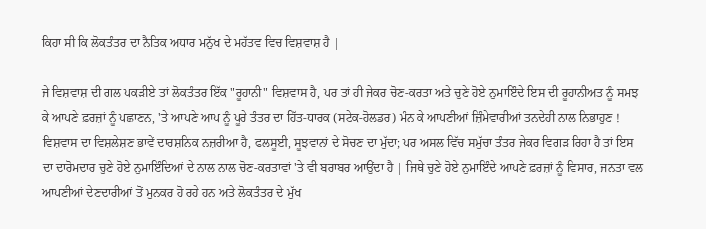ਕਿਹਾ ਸੀ ਕਿ ਲੋਕਤੰਤਰ ਦਾ ਨੈਤਿਕ ਅਧਾਰ ਮਨੁੱਖ ਦੇ ਮਹੱਤਵ ਵਿਚ ਵਿਸ਼ਵਾਸ਼ ਹੈ |

ਜੇ ਵਿਸ਼ਵਾਸ਼ ਦੀ ਗਲ ਪਕੜੀਏ ਤਾਂ ਲੋਕਤੰਤਰ ਇੱਕ "ਰੂਹਾਨੀ" ਵਿਸ਼ਵਾਸ ਹੈ, ਪਰ ਤਾਂ ਹੀ ਜੇਕਰ ਚੋਣ-ਕਰਤਾ ਅਤੇ ਚੁਣੇ ਹੋਏ ਨੁਮਾਇੰਦੇ ਇਸ ਦੀ ਰੂਹਾਨੀਅਤ ਨੂੰ ਸਮਝ ਕੇ ਆਪਣੇ ਫ਼ਰਜ਼ਾਂ ਨੂੰ ਪਛਾਣਨ, 'ਤੇ ਆਪਣੇ ਆਪ ਨੂੰ ਪੂਰੇ ਤੰਤਰ ਦਾ ਹਿੱਤ-ਧਾਰਕ (ਸਟੇਕ-ਹੋਲਡਰ) ਮੰਨ ਕੇ ਆਪਣੀਆਂ ਜ਼ਿੰਮੇਵਾਰੀਆਂ ਤਨਦੇਹੀ ਨਾਲ ਨਿਭਾਹੁਣ ! ਵਿਸ਼ਵਾਸ ਦਾ ਵਿਸ਼ਲੇਸ਼ਣ ਭਾਵੇਂ ਦਾਰਸ਼ਨਿਕ ਨਜ਼ਰੀਆ ਹੈ, ਫਲਸੂਈ, ਸੂਝਵਾਨਾਂ ਦੇ ਸੋਚਣ ਦਾ ਮੁੱਦਾ; ਪਰ ਅਸਲ ਵਿੱਚ ਸਮੁੱਚਾ ਤੰਤਰ ਜੇਕਰ ਵਿਗੜ ਰਿਹਾ ਹੈ ਤਾਂ ਇਸ ਦਾ ਦਾਰੋਮਦਾਰ ਚੁਣੇ ਹੋਏ ਨੁਮਾਇੰਦਿਆਂ ਦੇ ਨਾਲ ਨਾਲ ਚੋਣ-ਕਰਤਾਵਾਂ 'ਤੇ ਵੀ ਬਰਾਬਰ ਆਉਂਦਾ ਹੈ | ਜਿਥੇ ਚੁਣੇ ਹੋਏ ਨੁਮਾਇੰਦੇ ਆਪਣੇ ਫ਼ਰਜ਼ਾਂ ਨੂੰ ਵਿਸਾਰ, ਜਨਤਾ ਵਲ ਆਪਣੀਆਂ ਦੇਣਦਾਰੀਆਂ ਤੋਂ ਮੁਨਕਰ ਹੋ ਰਹੇ ਹਨ ਅਤੇ ਲੋਕਤੰਤਰ ਦੇ ਮੁੱਖ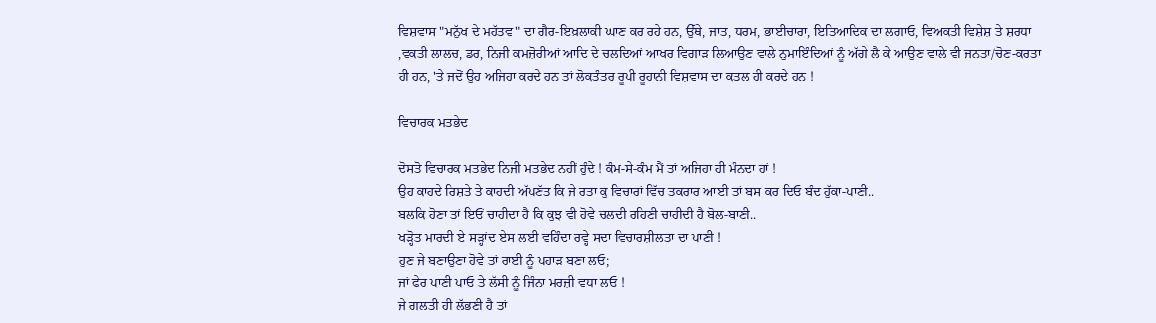ਵਿਸ਼ਵਾਸ "ਮਨੁੱਖ ਦੇ ਮਹੱਤਵ" ਦਾ ਗੈਰ-ਇਖ਼ਲਾਕੀ ਘਾਣ ਕਰ ਰਹੇ ਹਨ, ਉੱਥੇ, ਜਾਤ, ਧਰਮ, ਭਾਈਚਾਰਾ, ਇਤਿਆਦਿਕ ਦਾ ਲਗਾਓ, ਵਿਅਕਤੀ ਵਿਸ਼ੇਸ਼ ਤੇ ਸ਼ਰਧਾ ,ਵਕਤੀ ਲਾਲਚ, ਡਰ, ਨਿਜੀ ਕਮਜ਼ੋਰੀਆਂ ਆਦਿ ਦੇ ਚਲਦਿਆਂ ਆਖਰ ਵਿਗਾੜ ਲਿਆਉਣ ਵਾਲੇ ਨੁਮਾਇੰਦਿਆਂ ਨੂੰ ਅੱਗੇ ਲੈ ਕੇ ਆਉਣ ਵਾਲੇ ਵੀ ਜਨਤਾ/ਚੋਣ-ਕਰਤਾ ਹੀ ਹਨ, 'ਤੇ ਜਦੋਂ ਉਹ ਅਜਿਹਾ ਕਰਦੇ ਹਨ ਤਾਂ ਲੋਕਤੰਤਰ ਰੂਪੀ ਰੂਹਾਨੀ ਵਿਸ਼ਵਾਸ ਦਾ ਕਤਲ ਹੀ ਕਰਦੇ ਹਨ !

ਵਿਚਾਰਕ ਮਤਭੇਦ

ਦੋਸਤੋ ਵਿਚਾਰਕ ਮਤਭੇਦ ਨਿਜੀ ਮਤਭੇਦ ਨਹੀਂ ਹੁੰਦੇ ! ਕੰਮ-ਸੇ-ਕੰਮ ਮੈਂ ਤਾਂ ਅਜਿਹਾ ਹੀ ਮੰਨਦਾ ਹਾਂ !
ਉਹ ਕਾਹਦੇ ਰਿਸ਼ਤੇ ਤੇ ਕਾਹਦੀ ਅੱਪਣੱਤ ਕਿ ਜੇ ਰਤਾ ਕੁ ਵਿਚਾਰਾਂ ਵਿੱਚ ਤਕਰਾਰ ਆਈ ਤਾਂ ਬਸ ਕਰ ਦਿਓ ਬੰਦ ਹੁੱਕਾ-ਪਾਣੀ..
ਬਲਕਿ ਹੋਣਾ ਤਾਂ ਇਓਂ ਚਾਹੀਦਾ ਹੈ ਕਿ ਕੁਝ ਵੀ ਹੋਵੇ ਚਲਦੀ ਰਹਿਣੀ ਚਾਹੀਦੀ ਹੈ ਬੋਲ-ਬਾਣੀ..
ਖੜ੍ਹੋਤ ਮਾਰਦੀ ਏ ਸੜ੍ਹਾਂਦ ਏਸ ਲਈ ਵਹਿੰਦਾ ਰਵ੍ਹੇ ਸਦਾ ਵਿਚਾਰਸ਼ੀਲਤਾ ਦਾ ਪਾਣੀ !
ਹੁਣ ਜੇ ਬਣਾਉਣਾ ਹੋਵੇ ਤਾਂ ਰਾਈ ਨੂੰ ਪਹਾੜ ਬਣਾ ਲਓ;
ਜਾਂ ਫੇਰ ਪਾਣੀ ਪਾਓ ਤੇ ਲੱਸੀ ਨੂੰ ਜਿੰਨਾ ਮਰਜ਼ੀ ਵਧਾ ਲਓ !
ਜੇ ਗਲਤੀ ਹੀ ਲੱਭਣੀ ਹੈ ਤਾਂ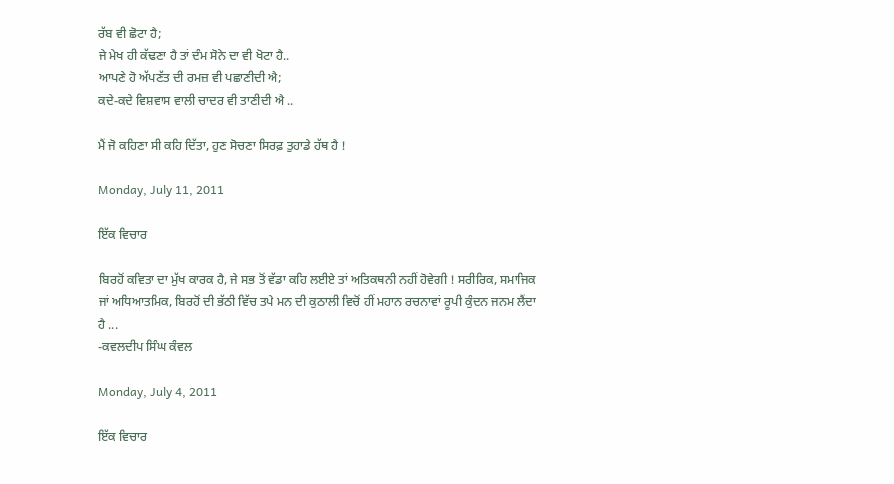ਰੱਬ ਵੀ ਛੋਟਾ ਹੈ;
ਜੇ ਮੇਖ ਹੀ ਕੱਢਣਾ ਹੈ ਤਾਂ ਦੰਮ ਸੋਨੇ ਦਾ ਵੀ ਖੋਟਾ ਹੈ..
ਆਪਣੇ ਹੋ ਅੱਪਣੱਤ ਦੀ ਰਮਜ਼ ਵੀ ਪਛਾਣੀਦੀ ਐ;
ਕਦੇ-ਕਦੇ ਵਿਸ਼ਵਾਸ ਵਾਲੀ ਚਾਦਰ ਵੀ ਤਾਣੀਦੀ ਐ ..

ਮੈਂ ਜੋ ਕਹਿਣਾ ਸੀ ਕਹਿ ਦਿੱਤਾ, ਹੁਣ ਸੋਚਣਾ ਸਿਰਫ਼ ਤੁਹਾਡੇ ਹੱਥ ਹੈ !

Monday, July 11, 2011

ਇੱਕ ਵਿਚਾਰ

ਬਿਰਹੋਂ ਕਵਿਤਾ ਦਾ ਮੁੱਖ ਕਾਰਕ ਹੈ, ਜੇ ਸਭ ਤੋਂ ਵੱਡਾ ਕਹਿ ਲਈਏ ਤਾਂ ਅਤਿਕਥਨੀ ਨਹੀਂ ਹੋਵੇਗੀ ! ਸਰੀਰਿਕ, ਸਮਾਜਿਕ ਜਾਂ ਅਧਿਆਤਮਿਕ, ਬਿਰਹੋਂ ਦੀ ਭੱਠੀ ਵਿੱਚ ਤਪੇ ਮਨ ਦੀ ਕੁਠਾਲੀ ਵਿਚੋਂ ਹੀਂ ਮਹਾਨ ਰਚਨਾਵਾਂ ਰੂਪੀ ਕੁੰਦਨ ਜਨਮ ਲੈਂਦਾ ਹੈ ...
-ਕਵਲਦੀਪ ਸਿੰਘ ਕੰਵਲ

Monday, July 4, 2011

ਇੱਕ ਵਿਚਾਰ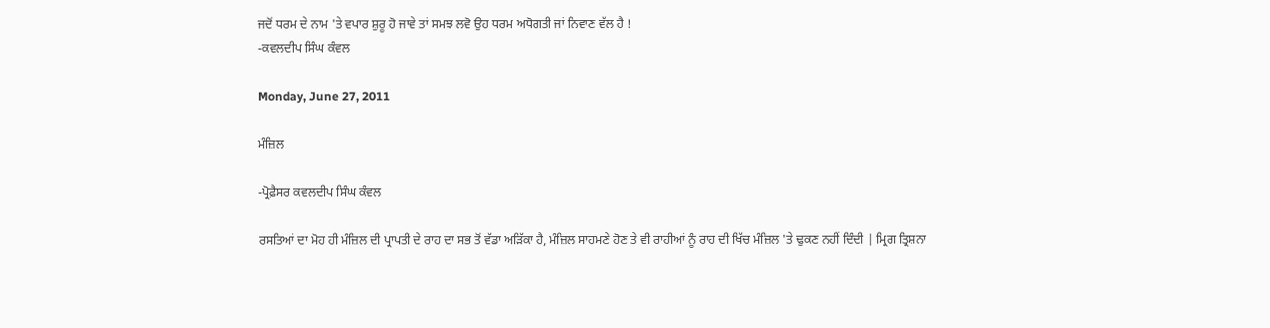ਜਦੋਂ ਧਰਮ ਦੇ ਨਾਮ 'ਤੇ ਵਪਾਰ ਸ਼ੁਰੂ ਹੋ ਜਾਵੇ ਤਾਂ ਸਮਝ ਲਵੋ ਉਹ ਧਰਮ ਅਧੋਗਤੀ ਜਾਂ ਨਿਵਾਣ ਵੱਲ ਹੈ !
-ਕਵਲਦੀਪ ਸਿੰਘ ਕੰਵਲ

Monday, June 27, 2011

ਮੰਜ਼ਿਲ

-ਪ੍ਰੋਫ਼ੈਸਰ ਕਵਲਦੀਪ ਸਿੰਘ ਕੰਵਲ

ਰਸਤਿਆਂ ਦਾ ਮੋਹ ਹੀ ਮੰਜ਼ਿਲ ਦੀ ਪ੍ਰਾਪਤੀ ਦੇ ਰਾਹ ਦਾ ਸਭ ਤੋਂ ਵੱਡਾ ਅੜਿੱਕਾ ਹੈ, ਮੰਜ਼ਿਲ ਸਾਹਮਣੇ ਹੋਣ ਤੇ ਵੀ ਰਾਹੀਆਂ ਨੂੰ ਰਾਹ ਦੀ ਖਿੱਚ ਮੰਜ਼ਿਲ 'ਤੇ ਢੁਕਣ ਨਹੀਂ ਦਿੰਦੀ | ਮ੍ਰਿਗ ਤ੍ਰਿਸ਼ਨਾ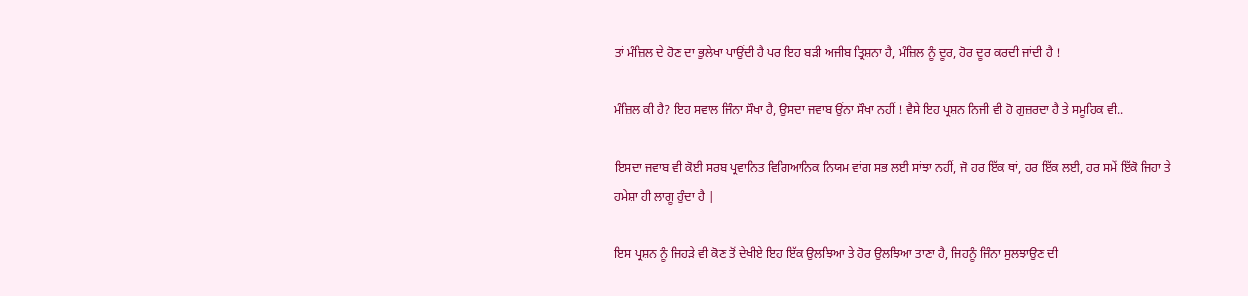ਤਾਂ ਮੰਜ਼ਿਲ ਦੇ ਹੋਣ ਦਾ ਭੁਲੇਖਾ ਪਾਉਂਦੀ ਹੈ ਪਰ ਇਹ ਬੜੀ ਅਜੀਬ ਤ੍ਰਿਸ਼ਨਾ ਹੈ, ਮੰਜ਼ਿਲ ਨੂੰ ਦੂਰ, ਹੋਰ ਦੂਰ ਕਰਦੀ ਜਾਂਦੀ ਹੈ !

ਮੰਜ਼ਿਲ ਕੀ ਹੈ? ਇਹ ਸਵਾਲ ਜਿੰਨਾ ਸੌਖਾ ਹੈ, ਉਸਦਾ ਜਵਾਬ ਉਂਨਾ ਸੌਖਾ ਨਹੀਂ ! ਵੈਸੇ ਇਹ ਪ੍ਰਸ਼ਨ ਨਿਜੀ ਵੀ ਹੋ ਗੁਜ਼ਰਦਾ ਹੈ ਤੇ ਸਮੂਹਿਕ ਵੀ..

ਇਸਦਾ ਜਵਾਬ ਵੀ ਕੋਈ ਸਰਬ ਪ੍ਰਵਾਨਿਤ ਵਿਗਿਆਨਿਕ ਨਿਯਮ ਵਾਂਗ ਸਭ ਲਈ ਸਾਂਝਾ ਨਹੀਂ, ਜੋ ਹਰ ਇੱਕ ਥਾਂ, ਹਰ ਇੱਕ ਲਈ, ਹਰ ਸਮੇਂ ਇੱਕੋ ਜਿਹਾ ਤੇ ਹਮੇਸ਼ਾ ਹੀ ਲਾਗੂ ਹੁੰਦਾ ਹੈ |

ਇਸ ਪ੍ਰਸ਼ਨ ਨੂੰ ਜਿਹੜੇ ਵੀ ਕੋਣ ਤੋਂ ਦੇਖੀਏ ਇਹ ਇੱਕ ਉਲਝਿਆ ਤੇ ਹੋਰ ਉਲਝਿਆ ਤਾਣਾ ਹੈ, ਜਿਹਨੂੰ ਜਿੰਨਾ ਸੁਲਝਾਉਣ ਦੀ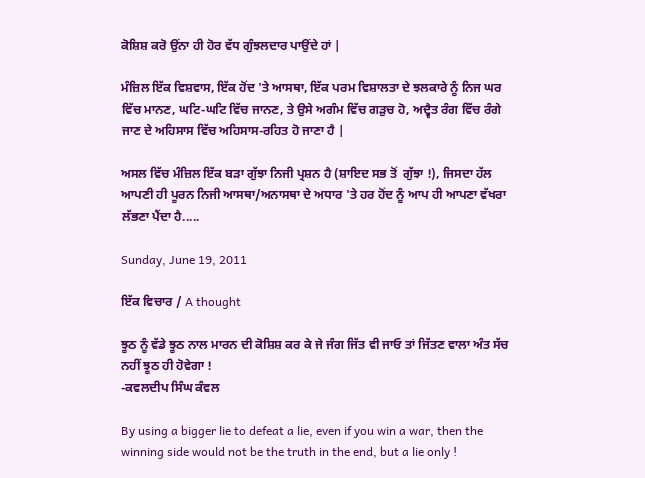ਕੋਸ਼ਿਸ਼ ਕਰੋ ਉਂਨਾ ਹੀ ਹੋਰ ਵੱਧ ਗੁੰਝਲਦਾਰ ਪਾਉਂਦੇ ਹਾਂ |

ਮੰਜ਼ਿਲ ਇੱਕ ਵਿਸ਼ਵਾਸ, ਇੱਕ ਹੋਂਦ 'ਤੇ ਆਸਥਾ, ਇੱਕ ਪਰਮ ਵਿਸ਼ਾਲਤਾ ਦੇ ਝਲਕਾਰੇ ਨੂੰ ਨਿਜ ਘਰ ਵਿੱਚ ਮਾਨਣ, ਘਟਿ-ਘਟਿ ਵਿੱਚ ਜਾਨਣ, ਤੇ ਉਸੇ ਅਗੰਮ ਵਿੱਚ ਗੜੁਚ ਹੋ, ਅਦ੍ਵੈਤ ਰੰਗ ਵਿੱਚ ਰੰਗੇ ਜਾਣ ਦੇ ਅਹਿਸਾਸ ਵਿੱਚ ਅਹਿਸਾਸ-ਰਹਿਤ ਹੋ ਜਾਣਾ ਹੈ |

ਅਸਲ ਵਿੱਚ ਮੰਜ਼ਿਲ ਇੱਕ ਬੜਾ ਗੁੱਝਾ ਨਿਜੀ ਪ੍ਰਸ਼ਨ ਹੈ (ਸ਼ਾਇਦ ਸਭ ਤੋਂ  ਗੁੱਝਾ !), ਜਿਸਦਾ ਹੱਲ ਆਪਣੀ ਹੀ ਪੂਰਨ ਨਿਜੀ ਆਸਥਾ/ਅਨਾਸਥਾ ਦੇ ਅਧਾਰ 'ਤੇ ਹਰ ਹੋਂਦ ਨੂੰ ਆਪ ਹੀ ਆਪਣਾ ਵੱਖਰਾ ਲੱਭਣਾ ਪੈਂਦਾ ਹੈ.....

Sunday, June 19, 2011

ਇੱਕ ਵਿਚਾਰ / A thought

ਝੂਠ ਨੂੰ ਵੱਡੇ ਝੂਠ ਨਾਲ ਮਾਰਨ ਦੀ ਕੋਸ਼ਿਸ਼ ਕਰ ਕੇ ਜੇ ਜੰਗ ਜਿੱਤ ਵੀ ਜਾਓ ਤਾਂ ਜਿੱਤਣ ਵਾਲਾ ਅੰਤ ਸੱਚ ਨਹੀਂ ਝੂਠ ਹੀ ਹੋਵੇਗਾ !
-ਕਵਲਦੀਪ ਸਿੰਘ ਕੰਵਲ

By using a bigger lie to defeat a lie, even if you win a war, then the winning side would not be the truth in the end, but a lie only !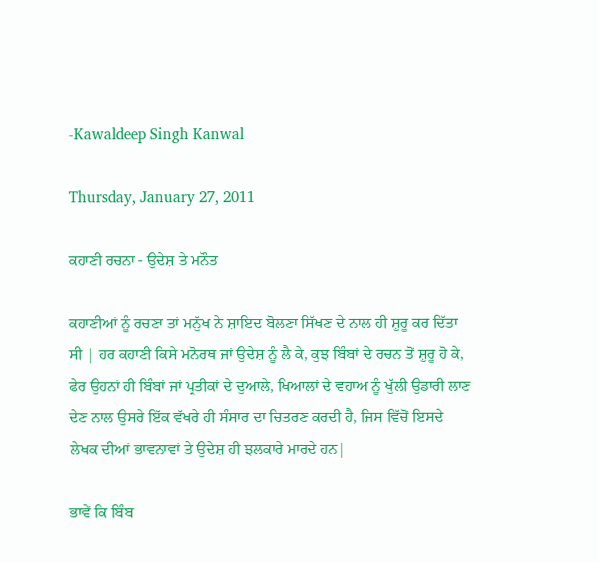-Kawaldeep Singh Kanwal

Thursday, January 27, 2011

ਕਹਾਣੀ ਰਚਨਾ - ਉਦੇਸ਼ ਤੇ ਮਨੌਤ

ਕਹਾਣੀਆਂ ਨੂੰ ਰਚਣਾ ਤਾਂ ਮਨੁੱਖ ਨੇ ਸ਼ਾਇਦ ਬੋਲਣਾ ਸਿੱਖਣ ਦੇ ਨਾਲ ਹੀ ਸ਼ੁਰੂ ਕਰ ਦਿੱਤਾ ਸੀ | ਹਰ ਕਹਾਣੀ ਕਿਸੇ ਮਨੋਰਥ ਜਾਂ ਉਦੇਸ਼ ਨੂੰ ਲੈ ਕੇ, ਕੁਝ ਬਿੰਬਾਂ ਦੇ ਰਚਨ ਤੋਂ ਸ਼ੁਰੂ ਹੋ ਕੇ, ਫੇਰ ਉਹਨਾਂ ਹੀ ਬਿੰਬਾਂ ਜਾਂ ਪ੍ਰਤੀਕਾਂ ਦੇ ਦੁਆਲੇ, ਖਿਆਲਾਂ ਦੇ ਵਹਾਅ ਨੂੰ ਖੁੱਲੀ ਉਡਾਰੀ ਲਾਣ ਦੇਣ ਨਾਲ ਉਸਰੇ ਇੱਕ ਵੱਖਰੇ ਹੀ ਸੰਸਾਰ ਦਾ ਚਿਤਰਣ ਕਰਦੀ ਹੈ, ਜਿਸ ਵਿੱਚੋਂ ਇਸਦੇ ਲੇਖਕ ਦੀਆਂ ਭਾਵਨਾਵਾਂ ਤੇ ਉਦੇਸ਼ ਹੀ ਝਲਕਾਰੇ ਮਾਰਦੇ ਹਨ|

ਭਾਵੇਂ ਕਿ ਬਿੰਬ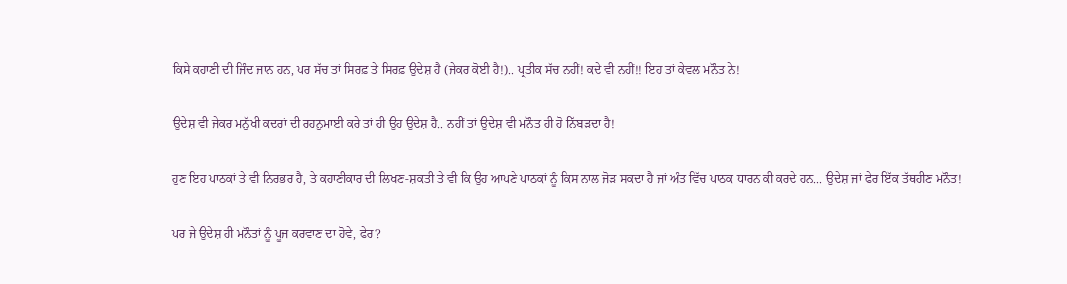ਕਿਸੇ ਕਹਾਣੀ ਦੀ ਜਿੰਦ ਜਾਨ ਹਨ, ਪਰ ਸੱਚ ਤਾਂ ਸਿਰਫ਼ ਤੇ ਸਿਰਫ਼ ਉਦੇਸ਼ ਹੈ (ਜੇਕਰ ਕੋਈ ਹੈ!).. ਪ੍ਰਤੀਕ ਸੱਚ ਨਹੀਂ! ਕਦੇ ਵੀ ਨਹੀਂ!! ਇਹ ਤਾਂ ਕੇਵਲ ਮਨੌਤ ਨੇ!

ਉਦੇਸ਼ ਵੀ ਜੇਕਰ ਮਨੁੱਖੀ ਕਦਰਾਂ ਦੀ ਰਹਨੁਮਾਈ ਕਰੇ ਤਾਂ ਹੀ ਉਹ ਉਦੇਸ਼ ਹੈ.. ਨਹੀਂ ਤਾਂ ਉਦੇਸ਼ ਵੀ ਮਨੌਤ ਹੀ ਹੋ ਨਿੱਬੜਦਾ ਹੈ!

ਹੁਣ ਇਹ ਪਾਠਕਾਂ ਤੇ ਵੀ ਨਿਰਭਰ ਹੈ, ਤੇ ਕਹਾਣੀਕਾਰ ਦੀ ਲਿਖਣ-ਸ਼ਕਤੀ ਤੇ ਵੀ ਕਿ ਉਹ ਆਪਣੇ ਪਾਠਕਾਂ ਨੂੰ ਕਿਸ ਨਾਲ ਜੋੜ ਸਕਦਾ ਹੈ ਜਾਂ ਅੰਤ ਵਿੱਚ ਪਾਠਕ ਧਾਰਨ ਕੀ ਕਰਦੇ ਹਨ... ਉਦੇਸ਼ ਜਾਂ ਫੇਰ ਇੱਕ ਤੱਥਹੀਣ ਮਨੌਤ!

ਪਰ ਜੇ ਉਦੇਸ਼ ਹੀ ਮਨੌਤਾਂ ਨੂੰ ਪੂਜ ਕਰਵਾਣ ਦਾ ਹੋਵੇ, ਫੇਰ?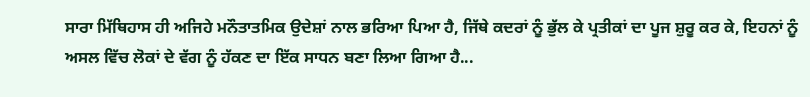ਸਾਰਾ ਮਿੱਥਿਹਾਸ ਹੀ ਅਜਿਹੇ ਮਨੌਤਾਤਮਿਕ ਉਦੇਸ਼ਾਂ ਨਾਲ ਭਰਿਆ ਪਿਆ ਹੈ, ਜਿੱਥੇ ਕਦਰਾਂ ਨੂੰ ਭੁੱਲ ਕੇ ਪ੍ਰਤੀਕਾਂ ਦਾ ਪੂਜ ਸ਼ੁਰੂ ਕਰ ਕੇ, ਇਹਨਾਂ ਨੂੰ ਅਸਲ ਵਿੱਚ ਲੋਕਾਂ ਦੇ ਵੱਗ ਨੂੰ ਹੱਕਣ ਦਾ ਇੱਕ ਸਾਧਨ ਬਣਾ ਲਿਆ ਗਿਆ ਹੈ...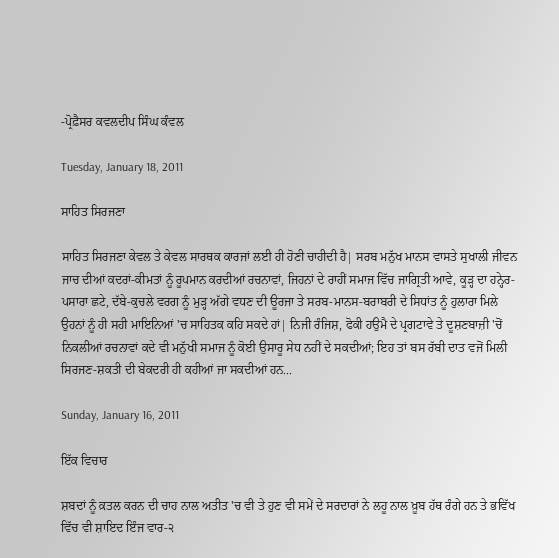-ਪ੍ਰੋਫ਼ੈਸਰ ਕਵਲਦੀਪ ਸਿੰਘ ਕੰਵਲ

Tuesday, January 18, 2011

ਸਾਹਿਤ ਸਿਰਜਣਾ

ਸਾਹਿਤ ਸਿਰਜਣਾ ਕੇਵਲ ਤੇ ਕੇਵਲ ਸਾਰਥਕ ਕਾਰਜਾਂ ਲਈ ਹੀ ਹੋਣੀ ਚਾਹੀਦੀ ਹੈ| ਸਰਬ ਮਨੁੱਖ ਮਾਨਸ ਵਾਸਤੇ ਸੁਖਾਲੀ ਜੀਵਨ ਜਾਚ ਦੀਆਂ ਕਦਰਾਂ-ਕੀਮਤਾਂ ਨੂੰ ਰੂਪਮਾਨ ਕਰਦੀਆਂ ਰਚਨਾਵਾਂ, ਜਿਹਨਾਂ ਦੇ ਰਾਹੀਂ ਸਮਾਜ ਵਿੱਚ ਜਾਗ੍ਰਿਤੀ ਆਵੇ, ਕੂੜ੍ਹ ਦਾ ਹਨ੍ਹੇਰ-ਪਸਾਰਾ ਛਟੇ, ਦੱਬੇ-ਕੁਚਲੇ ਵਰਗ ਨੂੰ ਮੁੜ੍ਹ ਅੱਗੇ ਵਧਣ ਦੀ ਊਰਜਾ ਤੇ ਸਰਬ-ਮਾਨਸ-ਬਰਾਬਰੀ ਦੇ ਸਿਧਾਂਤ ਨੂੰ ਹੁਲਾਰਾ ਮਿਲੇ ਉਹਨਾਂ ਨੂੰ ਹੀ ਸਹੀ ਮਾਇਨਿਆਂ 'ਚ ਸਾਹਿਤਕ ਕਹਿ ਸਕਦੇ ਹਾਂ| ਨਿਜੀ ਰੰਜਿਸ਼, ਫੋਕੀ ਹਉਮੈ ਦੇ ਪ੍ਰਗਟਾਵੇ ਤੇ ਦੂਸ਼ਣਬਾਜ਼ੀ 'ਚੋਂ ਨਿਕਲੀਆਂ ਰਚਨਾਵਾਂ ਕਦੇ ਵੀ ਮਨੁੱਖੀ ਸਮਾਜ ਨੂੰ ਕੋਈ ਉਸਾਰੂ ਸੇਧ ਨਹੀਂ ਦੇ ਸਕਦੀਆਂ; ਇਹ ਤਾਂ ਬਸ ਰੱਬੀ ਦਾਤ ਵਜੋਂ ਮਿਲੀ ਸਿਰਜਣ-ਸ਼ਕਤੀ ਦੀ ਬੇਕਦਰੀ ਹੀ ਕਹੀਆਂ ਜਾ ਸਕਦੀਆਂ ਹਨ...

Sunday, January 16, 2011

ਇੱਕ ਵਿਚਾਰ

ਸ਼ਬਦਾਂ ਨੂੰ ਕ਼ਤਲ ਕਰਨ ਦੀ ਚਾਹ ਨਾਲ ਅਤੀਤ 'ਚ ਵੀ ਤੇ ਹੁਣ ਵੀ ਸਮੇਂ ਦੇ ਸਰਦਾਰਾਂ ਨੇ ਲਹੂ ਨਾਲ ਖ਼ੂਬ ਹੱਥ ਰੰਗੇ ਹਨ ਤੇ ਭਵਿੱਖ ਵਿੱਚ ਵੀ ਸ਼ਾਇਦ ਇੰਜ ਵਾਰ-੨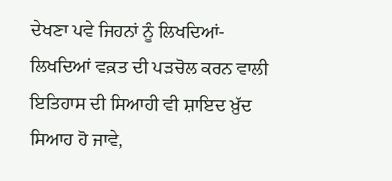ਦੇਖਣਾ ਪਵੇ ਜਿਹਨਾਂ ਨੂੰ ਲਿਖਦਿਆਂ-ਲਿਖਦਿਆਂ ਵਕ਼ਤ ਦੀ ਪੜਚੋਲ ਕਰਨ ਵਾਲੀ ਇਤਿਹਾਸ ਦੀ ਸਿਆਹੀ ਵੀ ਸ਼ਾਇਦ ਖ਼ੁੱਦ ਸਿਆਹ ਹੋ ਜਾਵੇ,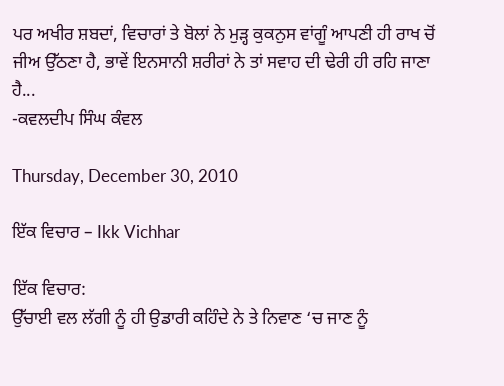ਪਰ ਅਖੀਰ ਸ਼ਬਦਾਂ, ਵਿਚਾਰਾਂ ਤੇ ਬੋਲਾਂ ਨੇ ਮੁੜ੍ਹ ਕੁਕਨੁਸ ਵਾਂਗੂੰ ਆਪਣੀ ਹੀ ਰਾਖ ਚੋਂ ਜੀਅ ਉੱਠਣਾ ਹੈ, ਭਾਵੇਂ ਇਨਸਾਨੀ ਸ਼ਰੀਰਾਂ ਨੇ ਤਾਂ ਸਵਾਹ ਦੀ ਢੇਰੀ ਹੀ ਰਹਿ ਜਾਣਾ ਹੈ...
-ਕਵਲਦੀਪ ਸਿੰਘ ਕੰਵਲ

Thursday, December 30, 2010

ਇੱਕ ਵਿਚਾਰ – Ikk Vichhar

ਇੱਕ ਵਿਚਾਰ:
ਉੱਚਾਈ ਵਲ ਲੱਗੀ ਨੂੰ ਹੀ ਉਡਾਰੀ ਕਹਿੰਦੇ ਨੇ ਤੇ ਨਿਵਾਣ ‘ਚ ਜਾਣ ਨੂੰ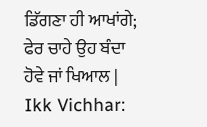ਡਿੱਗਣਾ ਹੀ ਆਖਾਂਗੇ; ਫੇਰ ਚਾਹੇ ਉਹ ਬੰਦਾ ਹੋਵੇ ਜਾਂ ਖਿਆਲ |
Ikk Vichhar: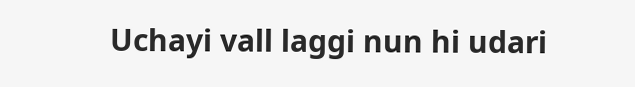Uchayi vall laggi nun hi udari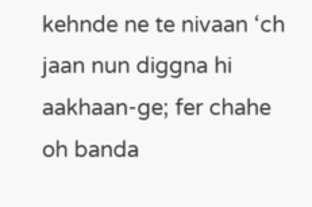kehnde ne te nivaan ‘ch jaan nun diggna hi aakhaan-ge; fer chahe oh banda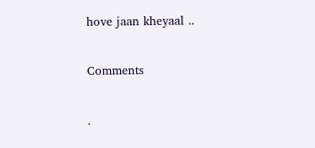hove jaan kheyaal ..

Comments

.